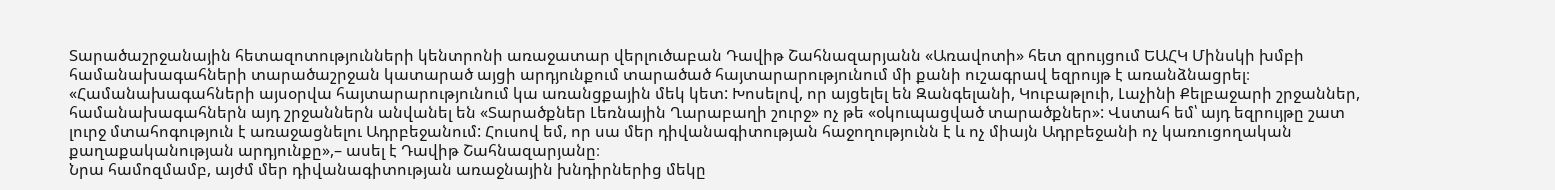Տարածաշրջանային հետազոտությունների կենտրոնի առաջատար վերլուծաբան Դավիթ Շահնազարյանն «Առավոտի» հետ զրույցում ԵԱՀԿ Մինսկի խմբի համանախագահների տարածաշրջան կատարած այցի արդյունքում տարածած հայտարարությունում մի քանի ուշագրավ եզրույթ է առանձնացրել։
«Համանախագահների այսօրվա հայտարարությունում կա առանցքային մեկ կետ: Խոսելով, որ այցելել են Զանգելանի, Կուբաթլուի, Լաչինի Քելբաջարի շրջաններ, համանախագահներն այդ շրջաններն անվանել են «Տարածքներ Լեռնային Ղարաբաղի շուրջ» ոչ թե «օկուպացված տարածքներ»: Վստահ եմ՝ այդ եզրույթը շատ լուրջ մտահոգություն է առաջացնելու Ադրբեջանում: Հուսով եմ, որ սա մեր դիվանագիտության հաջողությունն է և ոչ միայն Ադրբեջանի ոչ կառուցողական քաղաքականության արդյունքը»,– ասել է Դավիթ Շահնազարյանը։
Նրա համոզմամբ, այժմ մեր դիվանագիտության առաջնային խնդիրներից մեկը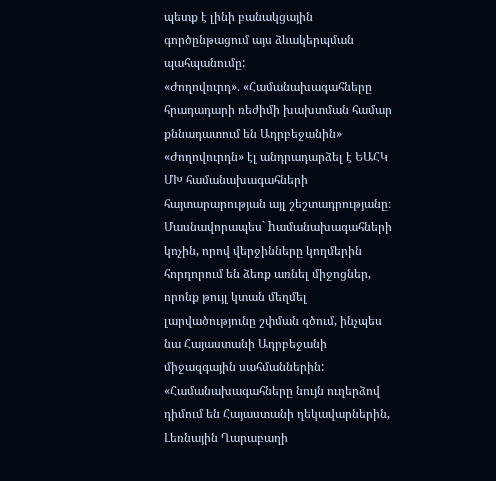պետք է լինի բանակցային գործընթացում այս ձևակերպման պահպանումը:
«Ժողովուրդ». «Համանախագահները հրադադարի ռեժիմի խախտման համար քննադատում են Ադրբեջանին»
«Ժողովուրդն» էլ անդրադարձել է ԵԱՀԿ ՄԽ համանախագահների հայտարարության այլ շեշտադրությանը։ Մասնավորապես` hամանախագահների կոչին, որով վերջինները կողմերին հորդորում են ձեռք առնել միջոցներ, որոնք թույլ կտան մեղմել լարվածությունը շփման գծում, ինչպես նա Հայաստանի Ադրբեջանի միջազգային սահմաններին:
«Համանախագահները նույն ուղերձով դիմում են Հայաստանի ղեկավարներին, Լեռնային Ղարաբաղի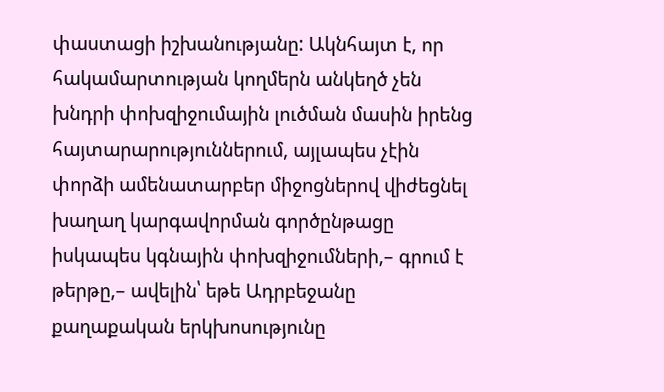փաստացի իշխանությանը: Ակնհայտ է, որ հակամարտության կողմերն անկեղծ չեն խնդրի փոխզիջումային լուծման մասին իրենց հայտարարություններում, այլապես չէին փորձի ամենատարբեր միջոցներով վիժեցնել խաղաղ կարգավորման գործընթացը իսկապես կգնային փոխզիջումների,– գրում է թերթը,– ավելին՝ եթե Ադրբեջանը քաղաքական երկխոսությունը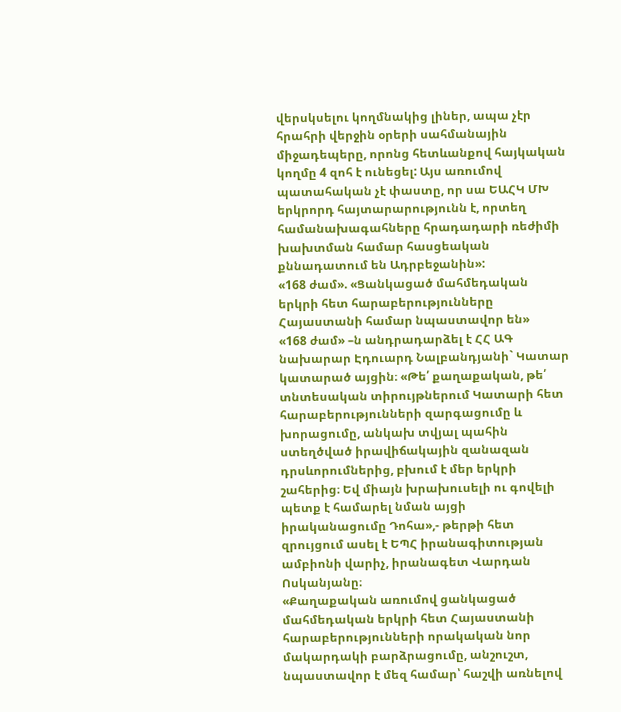վերսկսելու կողմնակից լիներ, ապա չէր հրահրի վերջին օրերի սահմանային միջադեպերը, որոնց հետևանքով հայկական կողմը 4 զոհ է ունեցել: Այս առումով պատահական չէ փաստը, որ սա ԵԱՀԿ ՄԽ երկրորդ հայտարարությունն է, որտեղ համանախագահները հրադադարի ռեժիմի խախտման համար հասցեական քննադատում են Ադրբեջանին»:
«168 ժամ». «Ցանկացած մահմեդական երկրի հետ հարաբերությունները Հայաստանի համար նպաստավոր են»
«168 ժամ» –ն անդրադարձել է ՀՀ ԱԳ նախարար Էդուարդ Նալբանդյանի` Կատար կատարած այցին։ «Թե՛ քաղաքական, թե՛ տնտեսական տիրույթներում Կատարի հետ հարաբերությունների զարգացումը և խորացումը, անկախ տվյալ պահին ստեղծված իրավիճակային զանազան դրսևորումներից, բխում է մեր երկրի շահերից։ Եվ միայն խրախուսելի ու գովելի պետք է համարել նման այցի իրականացումը Դոհա»,- թերթի հետ զրույցում ասել է ԵՊՀ իրանագիտության ամբիոնի վարիչ, իրանագետ Վարդան Ոսկանյանը։
«Քաղաքական առումով ցանկացած մահմեդական երկրի հետ Հայաստանի հարաբերությունների որակական նոր մակարդակի բարձրացումը, անշուշտ, նպաստավոր է մեզ համար՝ հաշվի առնելով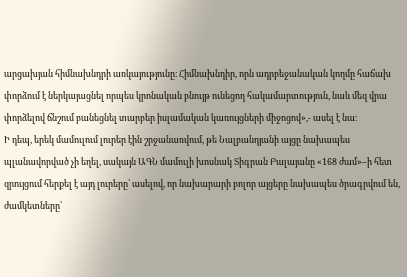արցախյան հիմնախնդրի առկայությունը։ Հիմնախնդիր, որն ադրբեջանական կողմը հաճախ փորձում է ներկայացնել որպես կրոնական բնույթ ունեցող հակամարտություն, նաև մեզ վրա փորձելով ճնշում բանեցնել տարբեր իսլամական կառույցների միջոցով»,- ասել է նա։
Ի դեպ, երեկ մամուլում լուրեր էին շրջանառվում, թե Նալբանդյանի այցը նախապես պլանավորված չի եղել, սակայն ԱԳՆ մամուլի խոսնակ Տիգրան Բալայանը «168 ժամ»–ի հետ զրույցում հերքել է այդ լուրերը՝ ասելով, որ նախարարի բոլոր այցերը նախապես ծրագրվում են, ժամկետները՝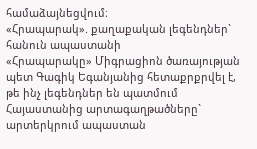համաձայնեցվում։
«Հրապարակ». քաղաքական լեգենդներ` հանուն ապաստանի
«Հրապարակը» Միգրացիոն ծառայության պետ Գագիկ Եգանյանից հետաքրքրվել է, թե ինչ լեգենդներ են պատմում Հայաստանից արտագաղթածները` արտերկրում ապաստան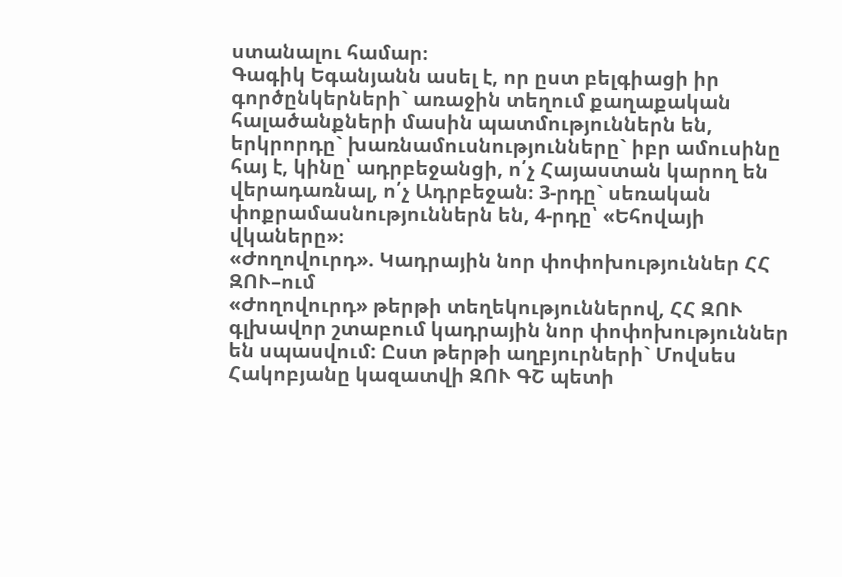ստանալու համար։
Գագիկ Եգանյանն ասել է, որ ըստ բելգիացի իր գործընկերների` առաջին տեղում քաղաքական հալածանքների մասին պատմություններն են, երկրորդը` խառնամուսնությունները` իբր ամուսինը հայ է, կինը՝ ադրբեջանցի, ո՛չ Հայաստան կարող են վերադառնալ, ո՛չ Ադրբեջան։ 3-րդը` սեռական փոքրամասնություններն են, 4-րդը՝ «Եհովայի վկաները»։
«Ժողովուրդ». Կադրային նոր փոփոխություններ ՀՀ ԶՈՒ–ում
«Ժողովուրդ» թերթի տեղեկություններով, ՀՀ ԶՈՒ գլխավոր շտաբում կադրային նոր փոփոխություններ են սպասվում: Ըստ թերթի աղբյուրների` Մովսես Հակոբյանը կազատվի ԶՈՒ ԳՇ պետի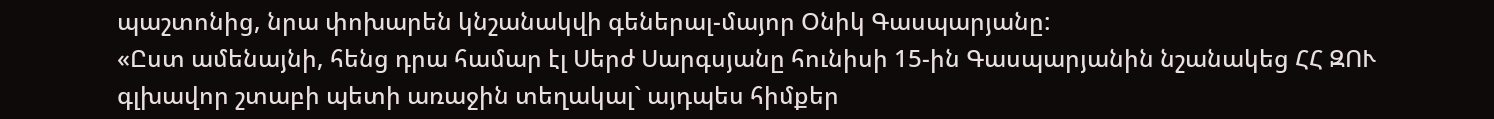պաշտոնից, նրա փոխարեն կնշանակվի գեներալ-մայոր Օնիկ Գասպարյանը:
«Ըստ ամենայնի, հենց դրա համար էլ Սերժ Սարգսյանը հունիսի 15-ին Գասպարյանին նշանակեց ՀՀ ԶՈՒ գլխավոր շտաբի պետի առաջին տեղակալ` այդպես հիմքեր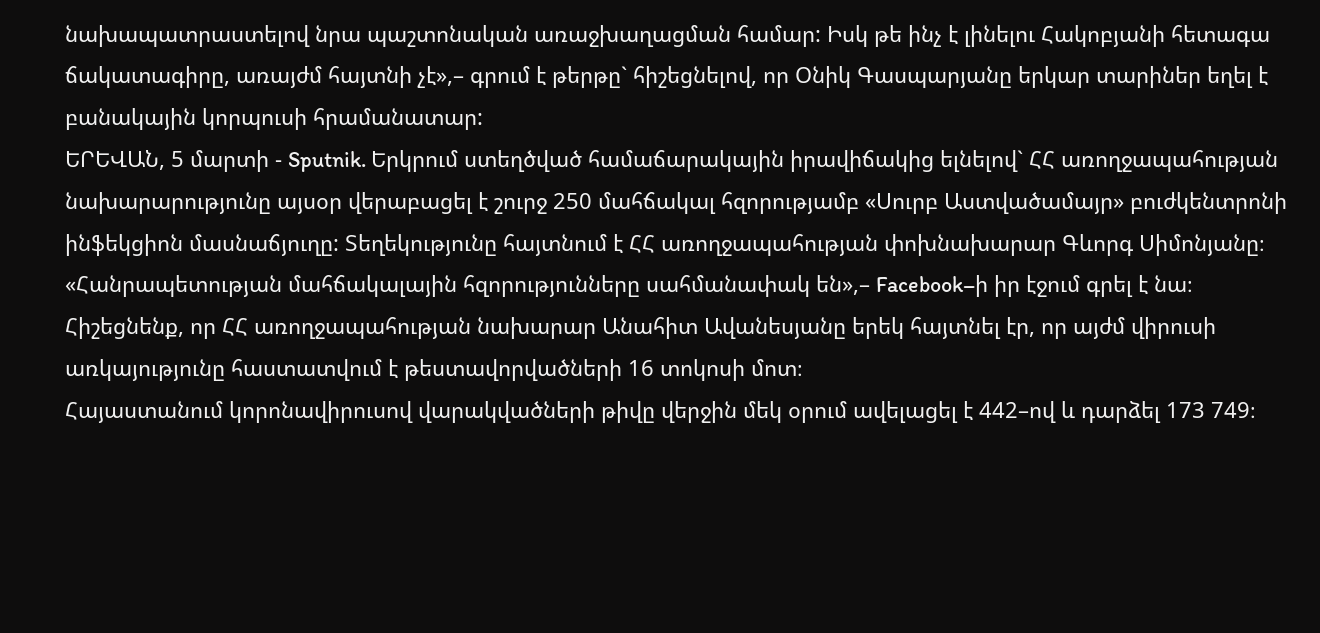նախապատրաստելով նրա պաշտոնական առաջխաղացման համար: Իսկ թե ինչ է լինելու Հակոբյանի հետագա ճակատագիրը, առայժմ հայտնի չէ»,– գրում է թերթը` հիշեցնելով, որ Օնիկ Գասպարյանը երկար տարիներ եղել է բանակային կորպուսի հրամանատար:
ԵՐԵՎԱՆ, 5 մարտի - Sputnik. Երկրում ստեղծված համաճարակային իրավիճակից ելնելով` ՀՀ առողջապահության նախարարությունը այսօր վերաբացել է շուրջ 250 մահճակալ հզորությամբ «Սուրբ Աստվածամայր» բուժկենտրոնի ինֆեկցիոն մասնաճյուղը: Տեղեկությունը հայտնում է ՀՀ առողջապահության փոխնախարար Գևորգ Սիմոնյանը։
«Հանրապետության մահճակալային հզորությունները սահմանափակ են»,– Facebook–ի իր էջում գրել է նա։
Հիշեցնենք, որ ՀՀ առողջապահության նախարար Անահիտ Ավանեսյանը երեկ հայտնել էր, որ այժմ վիրուսի առկայությունը հաստատվում է թեստավորվածների 16 տոկոսի մոտ։
Հայաստանում կորոնավիրուսով վարակվածների թիվը վերջին մեկ օրում ավելացել է 442–ով և դարձել 173 749։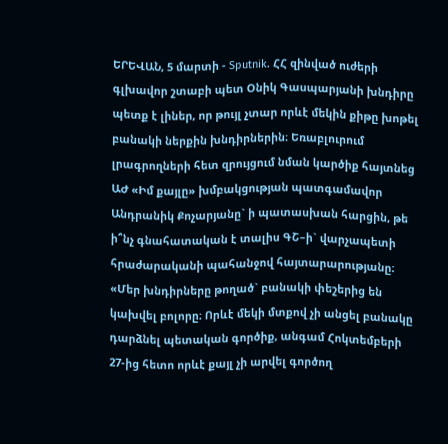ԵՐԵՎԱՆ, 5 մարտի - Sputnik. ՀՀ զինված ուժերի գլխավոր շտաբի պետ Օնիկ Գասպարյանի խնդիրը պետք է լիներ, որ թույլ չտար որևէ մեկին քիթը խոթել բանակի ներքին խնդիրներին։ Եռաբլուրում լրագրողների հետ զրույցում նման կարծիք հայտնեց ԱԺ «Իմ քայլը» խմբակցության պատգամավոր Անդրանիկ Քոչարյանը` ի պատասխան հարցին, թե ի՞նչ գնահատական է տալիս ԳՇ–ի` վարչապետի հրաժարականի պահանջով հայտարարությանը։
«Մեր խնդիրները թողած` բանակի փեշերից են կախվել բոլորը։ Որևէ մեկի մտքով չի անցել բանակը դարձնել պետական գործիք, անգամ Հոկտեմբերի 27-ից հետո որևէ քայլ չի արվել գործող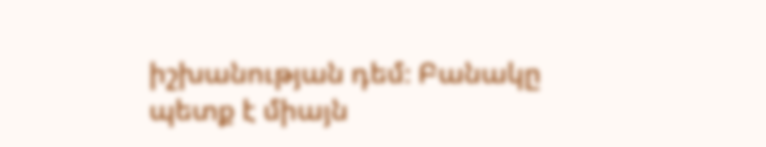իշխանության դեմ։ Բանակը պետք է միայն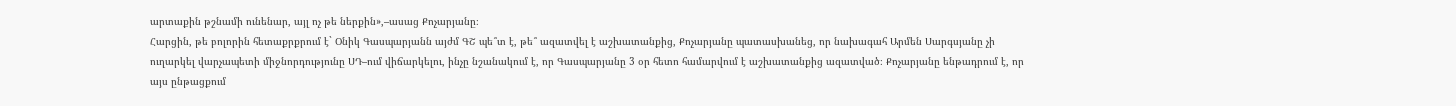արտաքին թշնամի ունենար, այլ ոչ թե ներքին»,–ասաց Քոչարյանը։
Հարցին, թե բոլորին հետաքրքրում է` Օնիկ Գասպարյանն այժմ ԳՇ պե՞տ է, թե՞ ազատվել է աշխատանքից, Քոչարյանը պատասխանեց, որ նախագահ Արմեն Սարգսյանը չի ուղարկել վարչապետի միջնորդությունը ՍԴ–ում վիճարկելու, ինչը նշանակում է, որ Գասպարյանը 3 օր հետո համարվում է աշխատանքից ազատված։ Քոչարյանը ենթադրում է, որ այս ընթացքում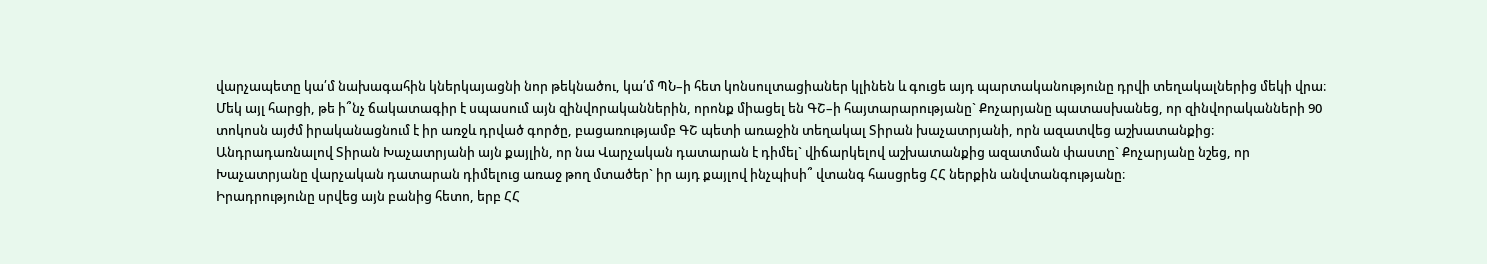վարչապետը կա՛մ նախագահին կներկայացնի նոր թեկնածու, կա՛մ ՊՆ–ի հետ կոնսուլտացիաներ կլինեն և գուցե այդ պարտականությունը դրվի տեղակալներից մեկի վրա։
Մեկ այլ հարցի, թե ի՞նչ ճակատագիր է սպասում այն զինվորականներին, որոնք միացել են ԳՇ–ի հայտարարությանը` Քոչարյանը պատասխանեց, որ զինվորականների 90 տոկոսն այժմ իրականացնում է իր առջև դրված գործը, բացառությամբ ԳՇ պետի առաջին տեղակալ Տիրան խաչատրյանի, որն ազատվեց աշխատանքից։
Անդրադառնալով Տիրան Խաչատրյանի այն քայլին, որ նա Վարչական դատարան է դիմել` վիճարկելով աշխատանքից ազատման փաստը` Քոչարյանը նշեց, որ Խաչատրյանը վարչական դատարան դիմելուց առաջ թող մտածեր` իր այդ քայլով ինչպիսի՞ վտանգ հասցրեց ՀՀ ներքին անվտանգությանը։
Իրադրությունը սրվեց այն բանից հետո, երբ ՀՀ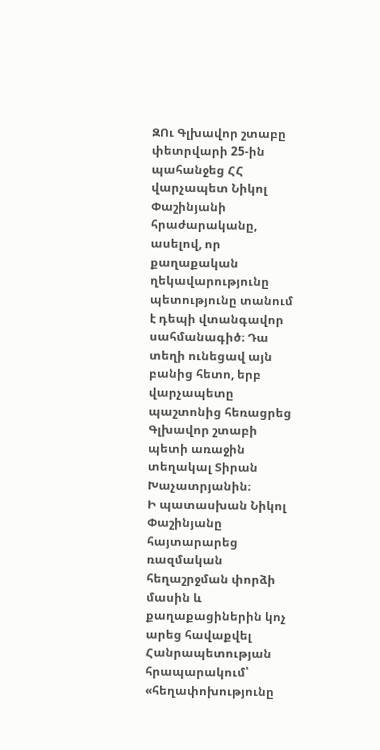ԶՈւ Գլխավոր շտաբը փետրվարի 25-ին պահանջեց ՀՀ վարչապետ Նիկոլ Փաշինյանի հրաժարականը, ասելով, որ քաղաքական ղեկավարությունը պետությունը տանում է դեպի վտանգավոր սահմանագիծ։ Դա տեղի ունեցավ այն բանից հետո, երբ վարչապետը պաշտոնից հեռացրեց Գլխավոր շտաբի պետի առաջին տեղակալ Տիրան Խաչատրյանին։
Ի պատասխան Նիկոլ Փաշինյանը հայտարարեց ռազմական հեղաշրջման փորձի մասին և քաղաքացիներին կոչ արեց հավաքվել Հանրապետության հրապարակում՝ «հեղափոխությունը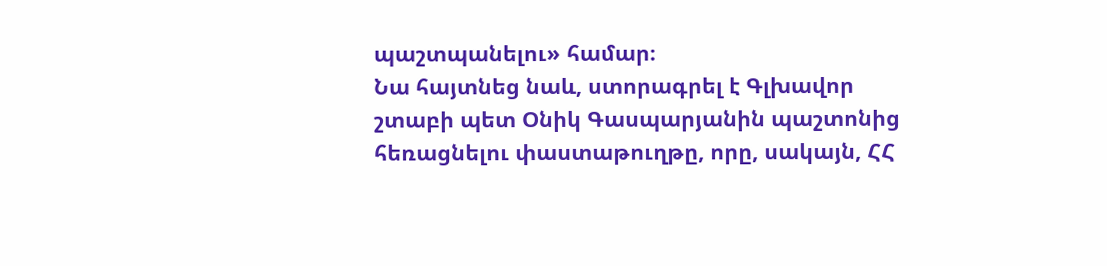պաշտպանելու» համար։
Նա հայտնեց նաև, ստորագրել է Գլխավոր շտաբի պետ Օնիկ Գասպարյանին պաշտոնից հեռացնելու փաստաթուղթը, որը, սակայն, ՀՀ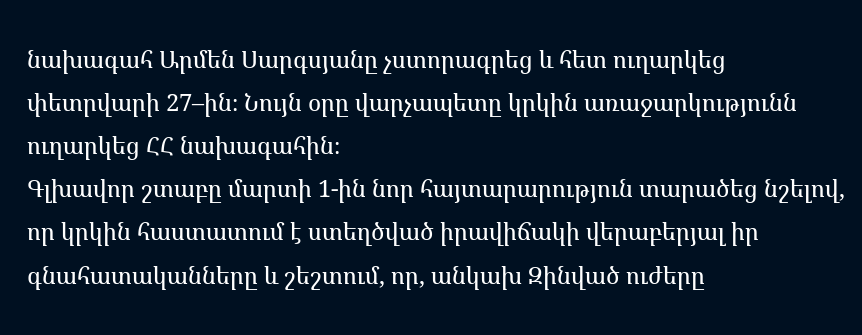նախագահ Արմեն Սարգսյանը չստորագրեց և հետ ուղարկեց փետրվարի 27–ին։ Նույն օրը վարչապետը կրկին առաջարկությունն ուղարկեց ՀՀ նախագահին։
Գլխավոր շտաբը մարտի 1-ին նոր հայտարարություն տարածեց նշելով, որ կրկին հաստատում է ստեղծված իրավիճակի վերաբերյալ իր գնահատականները և շեշտում, որ, անկախ Զինված ուժերը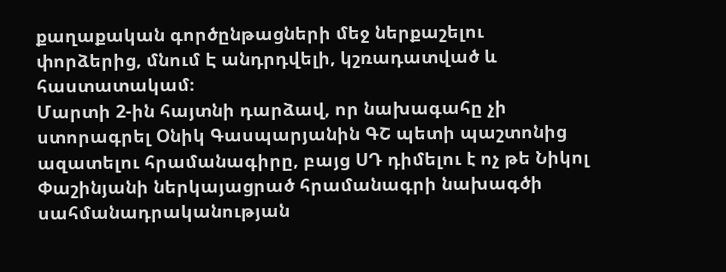քաղաքական գործընթացների մեջ ներքաշելու փորձերից, մնում Է անդրդվելի, կշռադատված և հաստատակամ։
Մարտի 2-ին հայտնի դարձավ, որ նախագահը չի ստորագրել Օնիկ Գասպարյանին ԳՇ պետի պաշտոնից ազատելու հրամանագիրը, բայց ՍԴ դիմելու է ոչ թե Նիկոլ Փաշինյանի ներկայացրած հրամանագրի նախագծի սահմանադրականության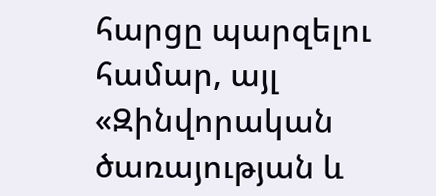հարցը պարզելու համար, այլ «Զինվորական ծառայության և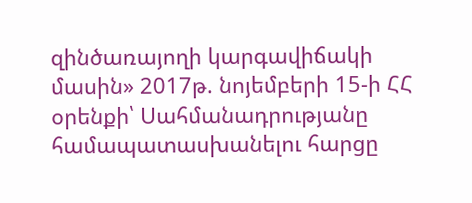զինծառայողի կարգավիճակի մասին» 2017թ. նոյեմբերի 15-ի ՀՀ օրենքի՝ Սահմանադրությանը համապատասխանելու հարցը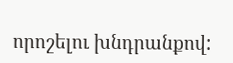որոշելու խնդրանքով: